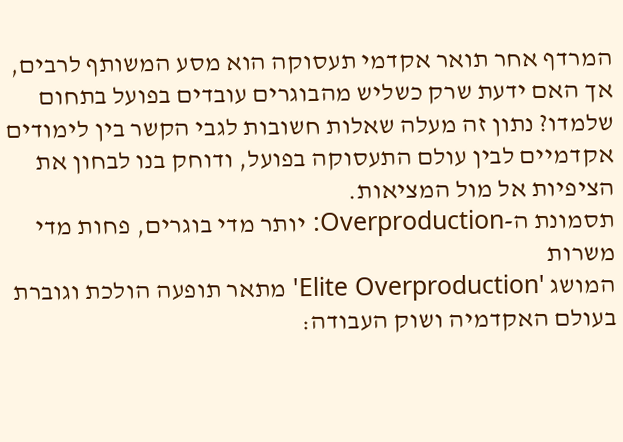המרדף אחר תואר אקדמי תעסוקה הוא מסע המשותף לרבים, אך האם ידעת שרק כשליש מהבוגרים עובדים בפועל בתחום שלמדו? נתון זה מעלה שאלות חשובות לגבי הקשר בין לימודים אקדמיים לבין עולם התעסוקה בפועל, ודוחק בנו לבחון את הציפיות אל מול המציאות.
תסמונת ה-Overproduction: יותר מדי בוגרים, פחות מדי משרות
המושג 'Elite Overproduction' מתאר תופעה הולכת וגוברת בעולם האקדמיה ושוק העבודה: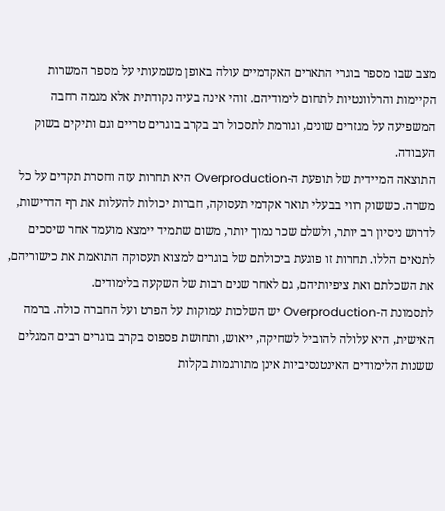מצב שבו מספר בוגרי התארים האקדמיים עולה באופן משמעותי על מספר המשרות הקיימות והרלוונטיות לתחום לימודיהם. זוהי אינה בעיה נקודתית אלא מגמה רחבה המשפיעה על מגזרים שונים, וגורמת לתסכול רב בקרב בוגרים טריים וגם ותיקים בשוק העבודה.
התוצאה המיידית של תופעת ה-Overproduction היא תחרות עזה וחסרת תקדים על כל משרה. כששוק רווי בבעלי תואר אקדמי תעסוקה, חברות יכולות להעלות את רף הדרישות, לדרוש ניסיון רב יותר, ולשלם שכר נמוך יותר, משום שתמיד יימצא מועמד אחר שיסכים לתנאים הללו. תחרות זו פוגעת ביכולתם של בוגרים למצוא תעסוקה התואמת את כישוריהם, את השכלתם ואת ציפיותיהם, גם לאחר שנים רבות של השקעה בלימודים.
לתסמונת ה-Overproduction יש השלכות עמוקות על הפרט ועל החברה כולה. ברמה האישית, היא עלולה להוביל לשחיקה, ייאוש, ותחושת פספוס בקרב בוגרים רבים המגלים ששנות הלימודים האינטנסיביות אינן מתורגמות בקלות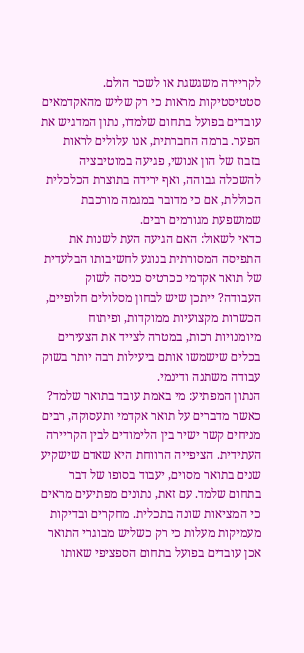לקריירה משגשגת או לשכר הולם. סטטיסטיקות מראות כי רק שליש מהאקדמאים עובדים בפועל בתחום שלמדו, נתון המדגיש את הפער. ברמה החברתית, אנו עלולים לראות בזבוז של הון אנושי, פגיעה במוטיבציה להשכלה גבוהה, ואף ירידה בתוצרת הכלכלית הכוללת, אם כי מדובר במגמה מורכבת שמושפעת מגורמים רבים.
כדאי לשאול: האם הגיעה העת לשנות את התפיסה המסורתית בנוגע לחשיבותו הבלעדית של תואר אקדמי ככרטיס כניסה לשוק העבודה? ייתכן שיש לבחון מסלולים חלופיים, הכשרות מקצועיות ממוקדות, ופיתוח מיומנויות רכות, במטרה לצייד את הצעירים בכלים שישמשו אותם ביעילות רבה יותר בשוק עבודה משתנה ודינמי.
הנתון המפתיע: מי באמת עובד בתואר שלמד?
כאשר מדברים על תואר אקדמי ותעסוקה, רבים מניחים קשר ישיר בין הלימודים לבין הקריירה העתידית. הציפייה הרווחת היא שאדם שישקיע שנים בתואר מסוים, יעבוד בסופו של דבר בתחום שלמד. עם זאת, נתונים מפתיעים מראים כי המציאות שונה בתכלית. מחקרים ובדיקות מעמיקות מעלות כי רק כשליש מבוגרי התואר אכן עובדים בפועל בתחום הספציפי שאותו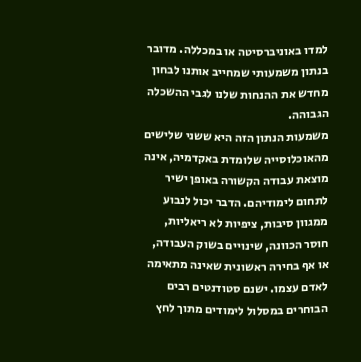למדו באוניברסיטה או במכללה. מדובר בנתון משמעותי שמחייב אותנו לבחון מחדש את ההנחות שלנו לגבי ההשכלה הגבוהה.
משמעות הנתון הזה היא ששני שלישים מהאוכלוסייה שלומדת באקדמיה, אינה מוצאת עבודה הקשורה באופן ישיר לתחום לימודיהם. הדבר יכול לנבוע ממגוון סיבות, ציפיות לא ריאליות, חוסר הכוונה, שינויים בשוק העבודה, או אף בחירה ראשונית שאינה מתאימה לאדם עצמו. ישנם סטודנטים רבים הבוחרים במסלול לימודים מתוך לחץ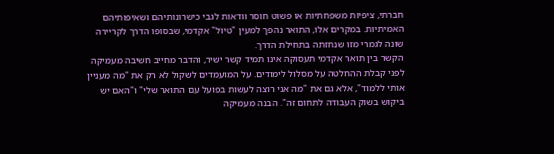חברתי, ציפיות משפחתיות או פשוט חוסר וודאות לגבי כישרונותיהם ושאיפותיהם האמיתיות. במקרים אלו, התואר נהפך למעין "טיול" אקדמי, שבסופו הדרך לקריירה שונה לגמרי מזו שנחזתה בתחילת הדרך.
הקשר בין תואר אקדמי תעסוקה אינו תמיד קשר ישיר, והדבר מחייב חשיבה מעמיקה לפני קבלת ההחלטה על מסלול לימודים. על המועמדים לשקול לא רק את "מה מעניין אותי ללמוד", אלא גם את "מה אני רוצה לעשות בפועל עם התואר שלי" ו"האם יש ביקוש בשוק העבודה לתחום זה". הבנה מעמיקה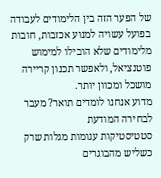של הפער הזה בין הלימודים לעבודה בפועל עשויה למנוע אכזבות, חובות מלימודים שלא הובילו למימוש פוטנציאל, ולאפשר תכנון קריירה מושכל ומכוון יותר.
מדוע אנחנו לומדים תואר? מעבר לבחירה המודעת
סטטיסטיקות עגומות מגלות שרק כשליש מהבוגרים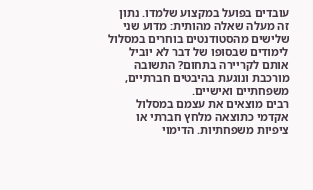עובדים בפועל במקצוע שלמדו. נתון זה מעלה שאלה מהותית: מדוע שני שלישים מהסטודנטים בוחרים במסלול לימודים שבסופו של דבר לא יוביל אותם לקריירה בתחום? התשובה מורכבת ונוגעת בהיבטים חברתיים, משפחתיים ואישיים.
רבים מוצאים את עצמם במסלול אקדמי כתוצאה מלחץ חברתי או ציפיות משפחתיות. הדימוי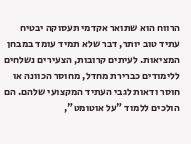הרווח הוא שתואר אקדמי תעסוקה יבטיח עתיד טוב יותר, דבר שלא תמיד עומד במבחן המציאות. לעיתים קרובות, הצעירים נשלחים ללימודים כברירת מחדל, מחוסר הכוונה או חוסר ודאות לגבי העתיד המקצועי שלהם. הם הולכים ללמוד "על אוטומט",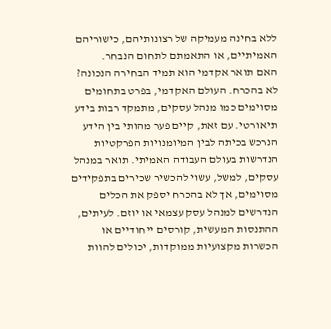ללא בחינה מעמיקה של רצונותיהם, כישוריהם האמיתיים, או התאמתם לתחום הנבחר.
האם תואר אקדמי הוא תמיד הבחירה הנכונה? לא בהכרח. העולם האקדמי, בפרט בתחומים מסוימים כמו מנהל עסקים, מתמקד רבות בידע תיאורטי. עם זאת, קיים פער מהותי בין הידע הנרכש בכיתה לבין המיומנויות הפרקטיות הנדרשות בעולם העבודה האמיתי. תואר במנהל עסקים, למשל, עשוי להכשיר שכירים בתפקידים מסוימים, אך לא בהכרח יספק את הכלים הנדרשים למנהל עסק עצמאי או יוזם. לעיתים, ההתנסות המעשית, קורסים ייחודיים או הכשרות מקצועיות ממוקדות, יכולים להוות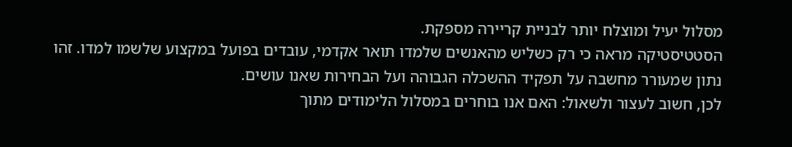מסלול יעיל ומוצלח יותר לבניית קריירה מספקת.
הסטטיסטיקה מראה כי רק כשליש מהאנשים שלמדו תואר אקדמי, עובדים בפועל במקצוע שלשמו למדו. זהו נתון שמעורר מחשבה על תפקיד ההשכלה הגבוהה ועל הבחירות שאנו עושים.
לכן, חשוב לעצור ולשאול: האם אנו בוחרים במסלול הלימודים מתוך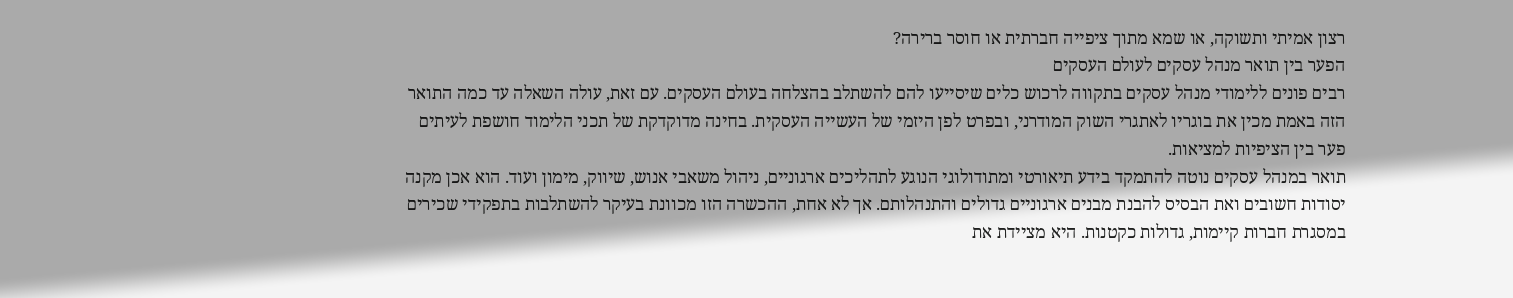רצון אמיתי ותשוקה, או שמא מתוך ציפייה חברתית או חוסר ברירה?
הפער בין תואר מנהל עסקים לעולם העסקים
רבים פונים ללימודי מנהל עסקים בתקווה לרכוש כלים שיסייעו להם להשתלב בהצלחה בעולם העסקים. עם זאת, עולה השאלה עד כמה התואר הזה באמת מכין את בוגריו לאתגרי השוק המודרני, ובפרט לפן היזמי של העשייה העסקית. בחינה מדוקדקת של תכני הלימוד חושפת לעיתים פער בין הציפיות למציאות.
תואר במנהל עסקים נוטה להתמקד בידע תיאורטי ומתודולוגי הנוגע לתהליכים ארגוניים, ניהול משאבי אנוש, שיווק, מימון ועוד. הוא אכן מקנה יסודות חשובים ואת הבסיס להבנת מבנים ארגוניים גדולים והתנהלותם. אך לא אחת, ההכשרה הזו מכוונת בעיקר להשתלבות בתפקידי שכירים במסגרת חברות קיימות, גדולות כקטנות. היא מציידת את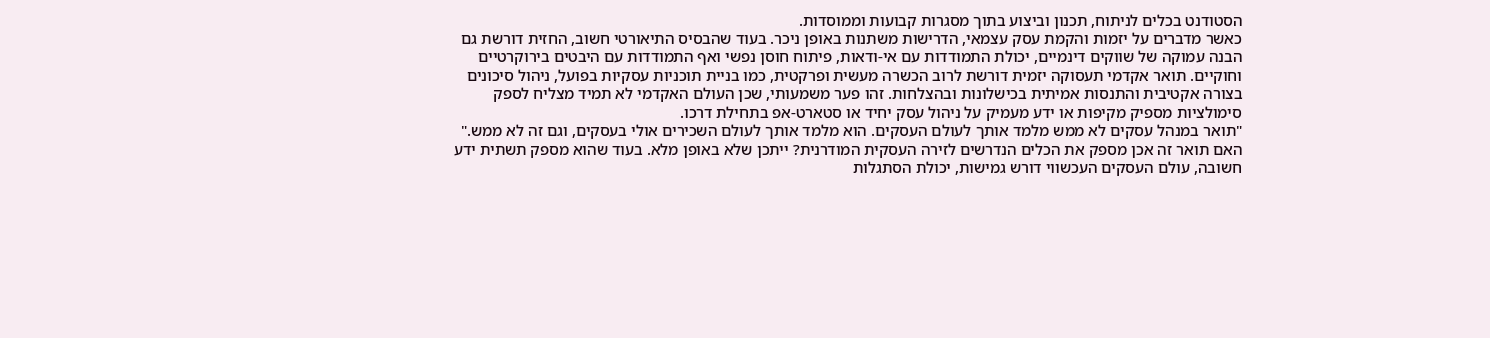הסטודנט בכלים לניתוח, תכנון וביצוע בתוך מסגרות קבועות וממוסדות.
כאשר מדברים על יזמות והקמת עסק עצמאי, הדרישות משתנות באופן ניכר. בעוד שהבסיס התיאורטי חשוב, החזית דורשת גם הבנה עמוקה של שווקים דינמיים, יכולת התמודדות עם אי-ודאות, פיתוח חוסן נפשי ואף התמודדות עם היבטים בירוקרטיים וחוקיים. תואר אקדמי תעסוקה יזמית דורשת לרוב הכשרה מעשית ופרקטית, כמו בניית תוכניות עסקיות בפועל, ניהול סיכונים בצורה אקטיבית והתנסות אמיתית בכישלונות ובהצלחות. זהו פער משמעותי, שכן העולם האקדמי לא תמיד מצליח לספק סימולציות מספיק מקיפות או ידע מעמיק על ניהול עסק יחיד או סטארט-אפ בתחילת דרכו.
"תואר במנהל עסקים לא ממש מלמד אותך לעולם העסקים. הוא מלמד אותך לעולם השכירים אולי בעסקים, וגם זה לא ממש."
האם תואר זה אכן מספק את הכלים הנדרשים לזירה העסקית המודרנית? ייתכן שלא באופן מלא. בעוד שהוא מספק תשתית ידע חשובה, עולם העסקים העכשווי דורש גמישות, יכולת הסתגלות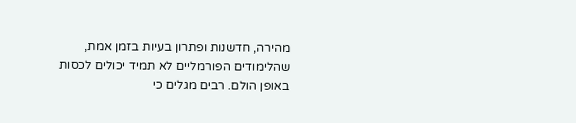מהירה, חדשנות ופתרון בעיות בזמן אמת, שהלימודים הפורמליים לא תמיד יכולים לכסות באופן הולם. רבים מגלים כי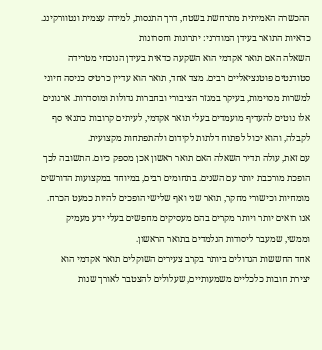ההכשרה האמיתית מתרחשת בשטח, דרך התנסות, למידה עצמית ונטוורקינג.
כדאיות התואר בעידן המודרני: יתרונות וחסרונות
השאלה האם תואר אקדמי הוא השקעה כדאית בעידן הנוכחי מטרידה סטודנטים פוטנציאליים רבים. מצד אחד, תואר הוא עדיין כרטיס כניסה חיוני למשרות מסוימות, בעיקר במגזר הציבורי ובחברות גדולות ומוסדרות. ארגונים אלו נוטים להעדיף מועמדים בעלי תואר אקדמי, לעיתים קרובות כתנאי סף לקבלה, והוא יכול לפתוח דלתות לקידום ולהתפתחות מקצועית.
עם זאת, עולה תדיר השאלה האם תואר ראשון אכן מספק כיום. התשובה לכך הופכת מורכבת יותר עם השנים. בתחומים רבים, במיוחד במקצועות הדורשים מומחיות וכישורי מחקר, תואר שני ואף שלישי הופכים להיות כמעט הכרח. אנו רואים יותר ויותר מקרים בהם מעסיקים מחפשים בעלי ידע מעמיק וממשי, שמעבר ליסודות הנלמדים בתואר הראשון.
אחד החששות הגדולים ביותר בקרב צעירים השוקלים תואר אקדמי הוא יצירת חובות כלכליים משמעותיים, שעלולים להצטבר לאורך שנות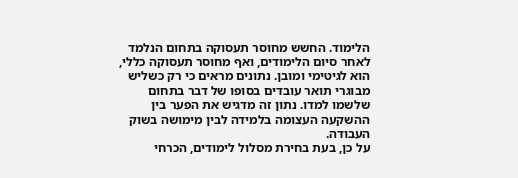הלימוד. החשש מחוסר תעסוקה בתחום הנלמד לאחר סיום הלימודים, ואף מחוסר תעסוקה כללי, הוא לגיטימי ומובן. נתונים מראים כי רק כשליש מבוגרי תואר עובדים בסופו של דבר בתחום שלשמו למדו. נתון זה מדגיש את הפער בין ההשקעה העצומה בלמידה לבין מימושה בשוק העבודה.
על כן, בעת בחירת מסלול לימודים, הכרחי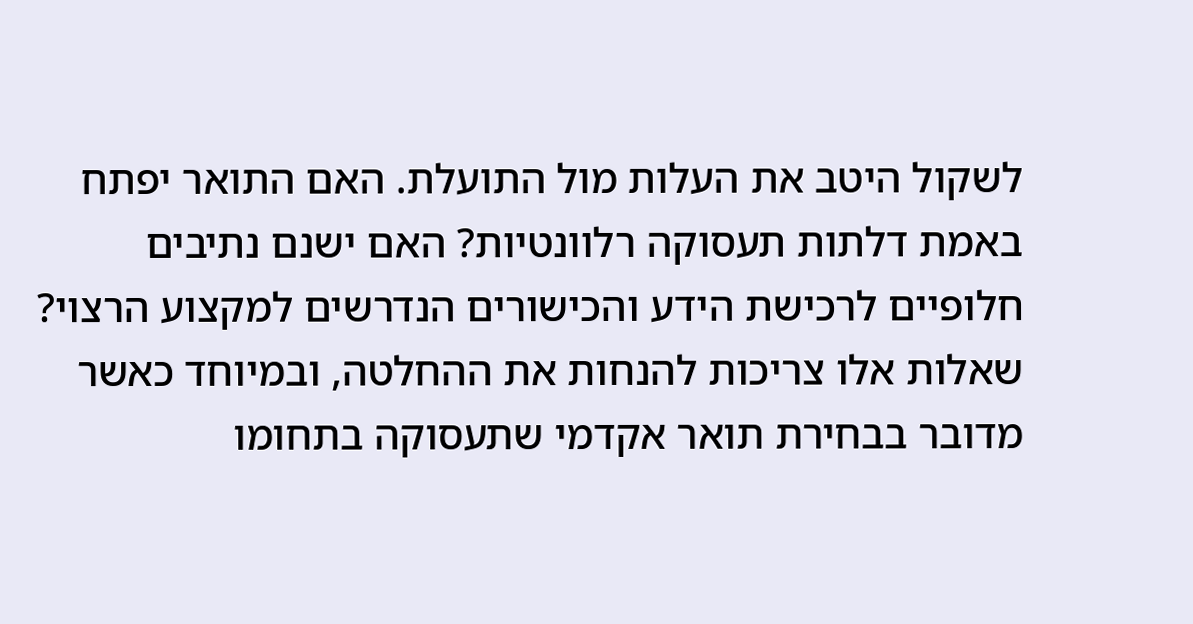לשקול היטב את העלות מול התועלת. האם התואר יפתח באמת דלתות תעסוקה רלוונטיות? האם ישנם נתיבים חלופיים לרכישת הידע והכישורים הנדרשים למקצוע הרצוי? שאלות אלו צריכות להנחות את ההחלטה, ובמיוחד כאשר מדובר בבחירת תואר אקדמי שתעסוקה בתחומו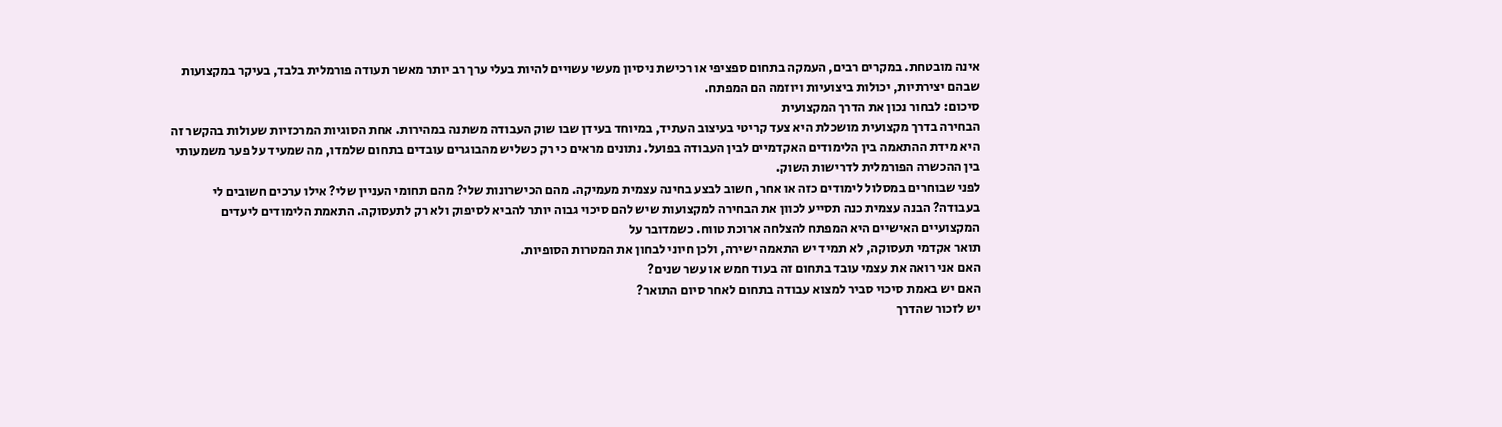אינה מובטחת. במקרים רבים, העמקה בתחום ספציפי או רכישת ניסיון מעשי עשויים להיות בעלי ערך רב יותר מאשר תעודה פורמלית בלבד, בעיקר במקצועות שבהם יצירתיות, יכולות ביצועיות ויוזמה הם המפתח.
סיכום: לבחור נכון את הדרך המקצועית
הבחירה בדרך מקצועית מושכלת היא צעד קריטי בעיצוב העתיד, במיוחד בעידן שבו שוק העבודה משתנה במהירות. אחת הסוגיות המרכזיות שעולות בהקשר זה היא מידת ההתאמה בין הלימודים האקדמיים לבין העבודה בפועל. נתונים מראים כי רק כשליש מהבוגרים עובדים בתחום שלמדו, מה שמעיד על פער משמעותי בין ההכשרה הפורמלית לדרישות השוק.
לפני שבוחרים במסלול לימודים כזה או אחר, חשוב לבצע בחינה עצמית מעמיקה. מהם הכישרונות שלי? מהם תחומי העניין שלי? אילו ערכים חשובים לי בעבודה? הבנה עצמית כנה תסייע לכוון את הבחירה למקצועות שיש להם סיכוי גבוה יותר להביא לסיפוק ולא רק לתעסוקה. התאמת הלימודים ליעדים המקצועיים האישיים היא המפתח להצלחה ארוכת טווח. כשמדובר על
תואר אקדמי תעסוקה, לא תמיד יש התאמה ישירה, ולכן חיוני לבחון את המטרות הסופיות.
האם אני רואה את עצמי עובד בתחום זה בעוד חמש או עשר שנים?
האם יש באמת סיכוי סביר למצוא עבודה בתחום לאחר סיום התואר?
יש לזכור שהדרך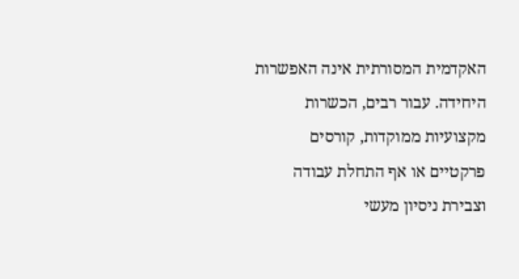האקדמית המסורתית אינה האפשרות היחידה. עבור רבים, הכשרות מקצועיות ממוקדות, קורסים פרקטיים או אף התחלת עבודה וצבירת ניסיון מעשי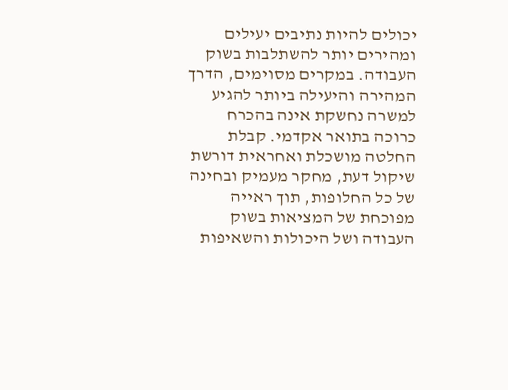יכולים להיות נתיבים יעילים ומהירים יותר להשתלבות בשוק העבודה. במקרים מסוימים, הדרך המהירה והיעילה ביותר להגיע למשרה נחשקת אינה בהכרח כרוכה בתואר אקדמי. קבלת החלטה מושכלת ואחראית דורשת שיקול דעת, מחקר מעמיק ובחינה של כל החלופות, תוך ראייה מפוכחת של המציאות בשוק העבודה ושל היכולות והשאיפות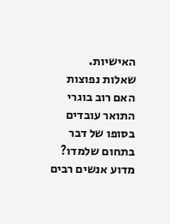האישיות.
שאלות נפוצות
האם רוב בוגרי התואר עובדים בסופו של דבר בתחום שלמדו?
מדוע אנשים רבים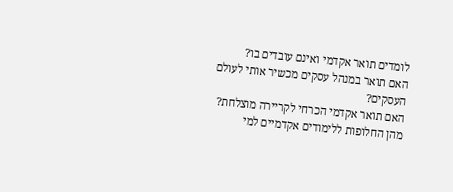לומדים תואר אקדמי ואינם עובדים בו?
האם תואר במנהל עסקים מכשיר אותי לעולם העסקים?
האם תואר אקדמי הכרחי לקריירה מוצלחת?
מהן החלופות ללימודים אקדמיים למי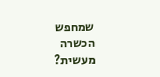שמחפש הכשרה מעשית?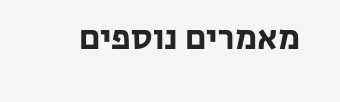מאמרים נוספים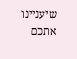שיעניינו אתכם